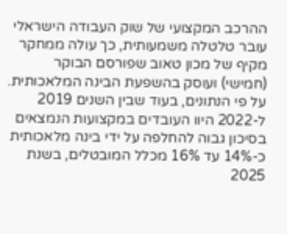ההרכב המקצועי של שוק העבודה הישראלי עובר טלטלה משמעותית, כך עולה ממחקר מקיף של מכון טאוב שפורסם הבוקר (חמישי) ועוסק בהשפעת הבינה המלאכותית.
על פי הנתונים, בעוד שבין השנים 2019 ל-2022 היוו העובדים במקצועות הנמצאים בסיכון גבוה להחלפה על ידי בינה מלאכותית כ-14% עד 16% מכלל המובטלים, בשנת 2025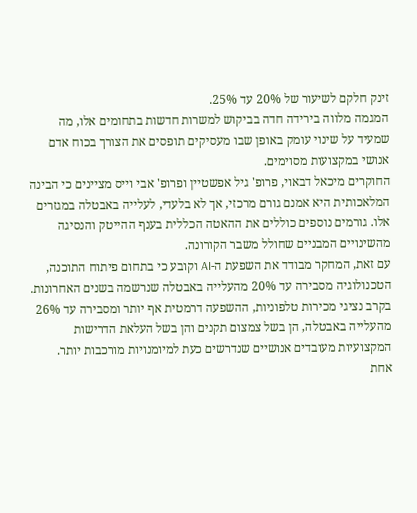זינק חלקם לשיעור של 20% עד 25%.
המגמה מלווה בירידה חדה בביקוש למשרות חדשות בתחומים אלו, מה שמעיד על שינוי עומק באופן שבו מעסיקים תופסים את הצורך בכוח אדם אנושי במקצועות מסוימים.
החוקרים מיכאל דבאוי, פרופ' גיל אפשטיין ופרופ' אבי וייס מציינים כי הבינה המלאכותית היא אמנם גורם מרכזי, אך לא בלעדי, לעלייה באבטלה במגזרים אלו. גורמים נוספים כוללים את ההאטה הכללית בענף ההייטק והנסיגה מהשינויים המבניים שחולל משבר הקורונה.
עם זאת, המחקר מבודד את השפעת ה-AI וקובע כי בתחום פיתוח התוכנה, הטכנולוגיה מסבירה עד 20% מהעלייה באבטלה שנרשמה בשנים האחרונות. בקרב נציגי מכירות טלפוניות, ההשפעה דרמטית אף יותר ומסבירה עד 26% מהעלייה באבטלה, הן בשל צמצום תקנים והן בשל העלאת הדרישות המקצועיות מעובדים אנושיים שנדרשים כעת למיומנויות מורכבות יותר.
אחת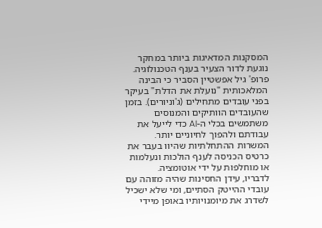המסקנות המדאיגות ביותר במחקר נוגעת לדור הצעיר בענף הטכנולוגיה. פרופ' גיל אפשטיין הסביר כי הבינה המלאכותית "נועלת את הדלת" בעיקר בפני עובדים מתחילים (ג'וניורים). בזמן שהעובדים הוותיקים והמנוסים משתמשים בכלי ה-AI כדי לייעל את עבודתם ולהפוך לחיוניים יותר. המשרות ההתחלתיות שהיוו בעבר את כרטיס הכניסה לענף הולכות ונעלמות או מוחלפות על ידי אוטומציה.
לדבריו, עידן החסינות שהיה מזוהה עם עובדי ההייטק הסתיים, ומי שלא ישכיל לשדרג את מיומנויותיו באופן מיידי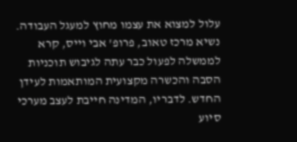עלול למצוא את עצמו מחוץ למעגל העבודה.
נשיא מרכז טאוב, פרופ' אבי וייס, קרא לממשלה לפעול כבר עתה לגיבוש תוכניות הסבה והכשרה מקצועית המותאמות לעידן החדש. לדבריו, המדינה חייבת לעצב מערכי סיוע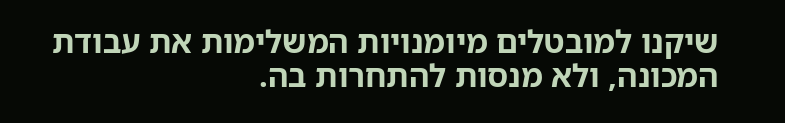שיקנו למובטלים מיומנויות המשלימות את עבודת המכונה, ולא מנסות להתחרות בה.